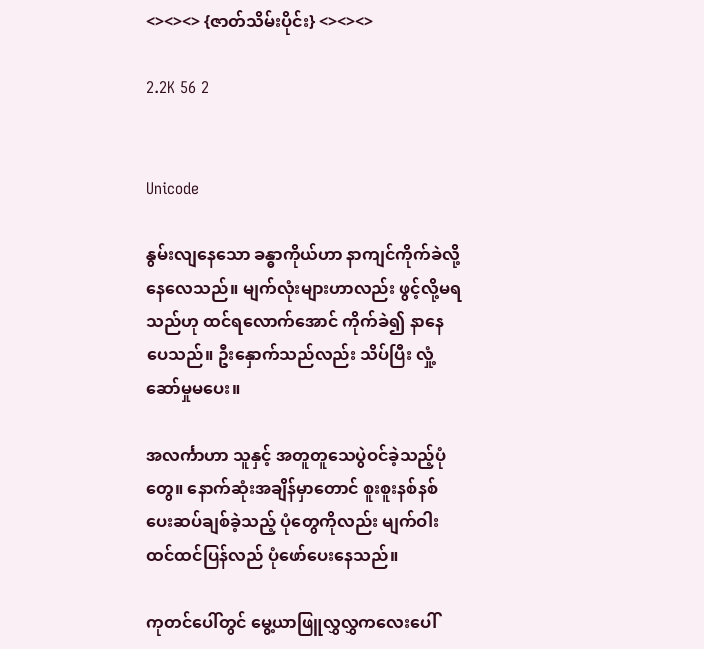<><><> {ဇာတ်သိမ်းပိုင်း} <><><>

2.2K 56 2


Unicode

နွမ်းလျနေသော ခန္ဓာကိုယ်ဟာ နာကျင်ကိုက်ခဲလို့ နေလေသည်။ မျက်လုံးများဟာလည်း ဖွင့်လို့မရသည်ဟု ထင်ရလောက်အောင် ကိုက်ခဲ၍ နာနေပေသည်။ ဦးနှောက်သည်လည်း သိပ်ပြီး လှုံ့ဆော်မှုမပေး။

အလင်္ကာဟာ သူနှင့် အတူတူသေပွဲဝင်ခဲ့သည့်ပုံတွေ။ နောက်ဆုံးအချိန်မှာတောင် စူးစူးနစ်နစ်ပေးဆပ်ချစ်ခဲ့သည့် ပုံတွေကိုလည်း မျက်ဝါးထင်ထင်ပြန်လည် ပုံဖော်ပေးနေသည်။

ကုတင်ပေါ်တွင် မွေ့ယာဖြူလွှလွှကလေးပေါ်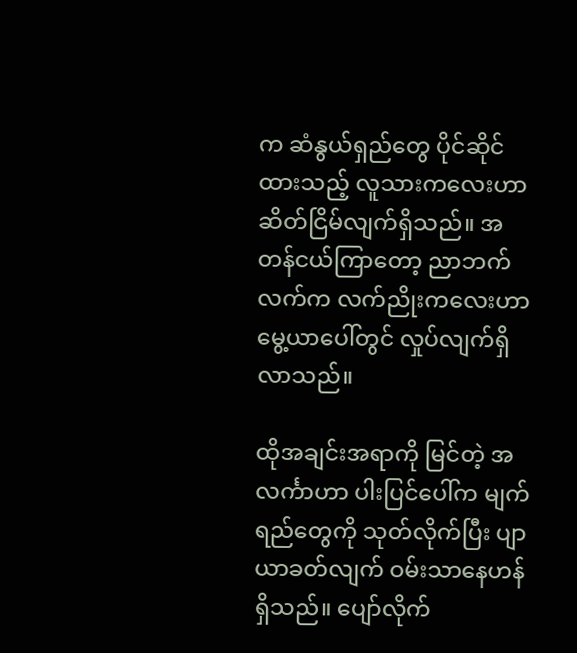က ဆံနွယ်ရှည်တွေ ပိုင်ဆိုင်ထားသည့် လူသားကလေးဟာ ဆိတ်ငြိမ်လျက်ရှိသည်။ အတန်ငယ်ကြာတော့ ညာဘက်လက်က လက်ညိုးကလေးဟာ မွေ့ယာပေါ်တွင် လှုပ်လျက်ရှိလာသည်။

ထိုအချင်းအရာကို မြင်တဲ့ အလင်္ကာဟာ ပါးပြင်ပေါ်က မျက်ရည်တွေကို သုတ်လိုက်ပြီး ပျာယာခတ်လျက် ဝမ်းသာနေဟန်ရှိသည်။ ပျော်လိုက်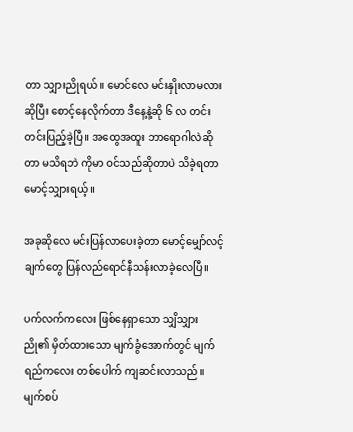တာ သျှားညိုရယ်။ မောင်လေ မင်းနှိုးလာမလား ဆိုပြီး စောင့်နေလိုက်တာ ဒီနေ့နဲ့ဆို ၆ လ တင်းတင်းပြည့်ခဲ့ပြီ။ အထွေအထူး ဘာရောဂါလဲဆိုတာ မသိရဘဲ ကိုမာ ဝင်သည်ဆိုတာပဲ သိခဲ့ရတာ မောင့်သျှားရယ့်။

အခုဆိုလေ မင်းပြန်လာပေးခဲ့တာ မောင့်မျှော်လင့်ချက်တွေ ပြန်လည်ရောင်နီသန်းလာခဲ့လေပြီ။

ပက်လက်ကလေး ဖြစ်နေရှာသော သျှိသျှားညို၏ မှိတ်ထားသော မျက်ခွံအောက်တွင် မျက်ရည်ကလေး တစ်ပေါက် ကျဆင်းလာသည်။ မျက်စပ်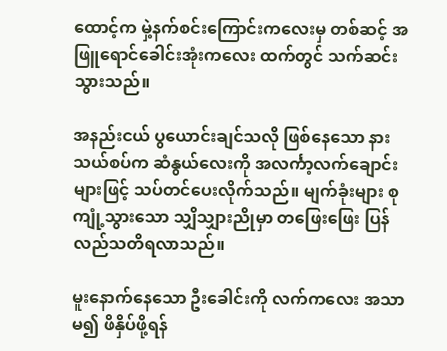ထောင့်က မှဲ့နက်စင်းကြောင်းကလေးမှ တစ်ဆင့် အဖြူရောင်ခေါင်းအုံးကလေး ထက်တွင် သက်ဆင်းသွားသည်။

အနည်းငယ် ပွယောင်းချင်သလို ဖြစ်နေသော နားသယ်စပ်က ဆံနွယ်လေးကို အလင်္ကာ့လက်ချောင်းများဖြင့် သပ်တင်ပေးလိုက်သည်။ မျက်ခုံးများ စုကျုံ့သွားသော သျှိသျှားညိုမှာ တဖြေးဖြေး ပြန်လည်သတိရလာသည်။

မူးနောက်နေသော ဦးခေါင်းကို လက်ကလေး အသာမ၍ ဖိနှိပ်ဖို့ရန်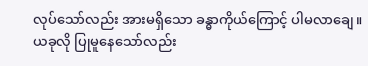လုပ်သော်လည်း အားမရှိသော ခန္ဓာကိုယ်ကြောင့် ပါမလာချေ။ ယခုလို ပြုမူနေသော်လည်း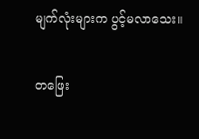မျက်လုံးများက ပွင့်မလာသေး။

တဖြေး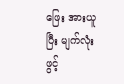ဖြေး အားယူပြီး မျက်လုံးဖွင့်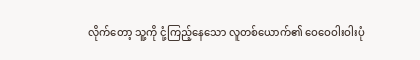လိုက်တော့ သူ့ကို ငုံ့ကြည့်နေသော လူတစ်ယောက်၏ ဝေဝေဝါးဝါးပုံ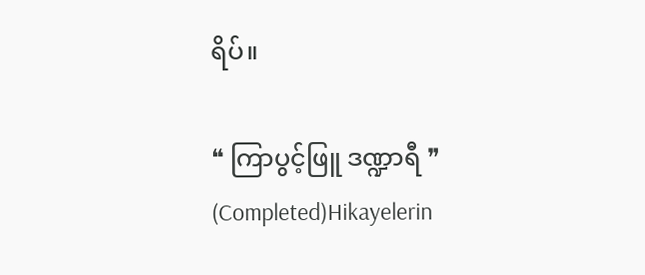ရိပ်။

❝ ကြာပွင့်ဖြူ ဒဏ္ဍာရီ ❞ (Completed)Hikayelerin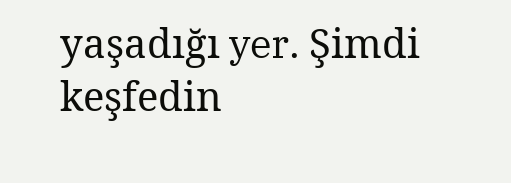yaşadığı yer. Şimdi keşfedin